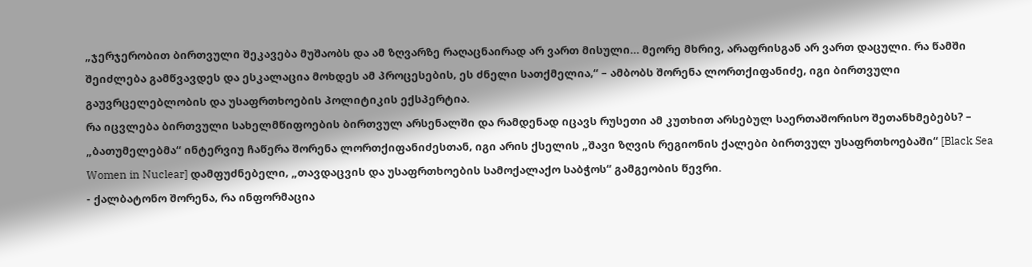„ჯერჯერობით ბირთვული შეკავება მუშაობს და ამ ზღვარზე რაღაცნაირად არ ვართ მისული… მეორე მხრივ, არაფრისგან არ ვართ დაცული. რა წამში შეიძლება გამწვავდეს და ესკალაცია მოხდეს ამ პროცესების, ეს ძნელი სათქმელია,“ – ამბობს შორენა ლორთქიფანიძე, იგი ბირთვული გაუვრცელებლობის და უსაფრთხოების პოლიტიკის ექსპერტია.
რა იცვლება ბირთვული სახელმწიფოების ბირთვულ არსენალში და რამდენად იცავს რუსეთი ამ კუთხით არსებულ საერთაშორისო შეთანხმებებს? – „ბათუმელებმა“ ინტერვიუ ჩაწერა შორენა ლორთქიფანიძესთან, იგი არის ქსელის „შავი ზღვის რეგიონის ქალები ბირთვულ უსაფრთხოებაში“ [Black Sea Women in Nuclear] დამფუძნებელი, „თავდაცვის და უსაფრთხოების სამოქალაქო საბჭოს“ გამგეობის წევრი.
- ქალბატონო შორენა, რა ინფორმაცია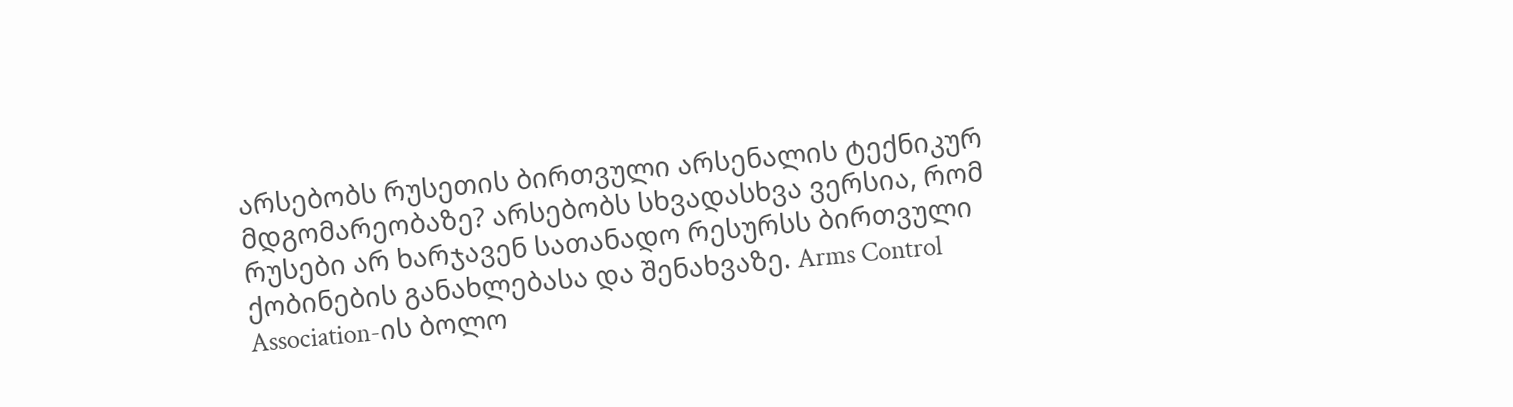არსებობს რუსეთის ბირთვული არსენალის ტექნიკურ მდგომარეობაზე? არსებობს სხვადასხვა ვერსია, რომ რუსები არ ხარჯავენ სათანადო რესურსს ბირთვული ქობინების განახლებასა და შენახვაზე. Arms Control Association-ის ბოლო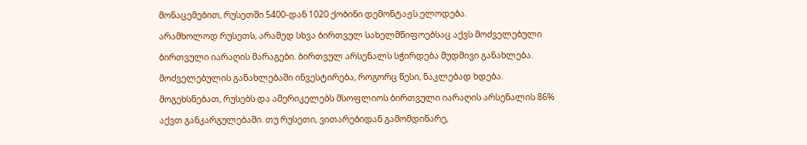მონაცემებით, რუსეთში 5400-დან 1020 ქობინი დემონტაჟს ელოდება.
არამხოლოდ რუსეთს, არამედ სხვა ბირთვულ სახელმწიფოებსაც აქვს მოძველებული ბირთვული იარაღის მარაგები. ბირთვულ არსენალს სჭირდება მუდმივი განახლება. მოძველებულის განახლებაში ინვესტირება, როგორც წესი, ნაკლებად ხდება.
მოგეხსნებათ, რუსებს და ამერიკელებს მსოფლიოს ბირთვული იარაღის არსენალის 86% აქვთ განკარგულებაში. თუ რუსეთი, ვითარებიდან გამომდინარე,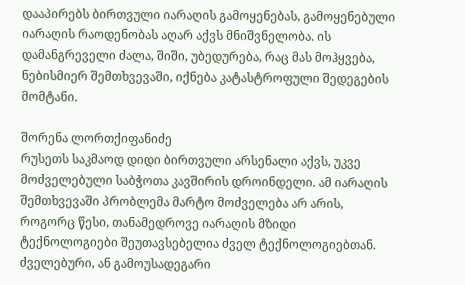დააპირებს ბირთვული იარაღის გამოყენებას, გამოყენებული იარაღის რაოდენობას აღარ აქვს მნიშვნელობა. ის დამანგრეველი ძალა, შიში, უბედურება, რაც მას მოჰყვება, ნებისმიერ შემთხვევაში, იქნება კატასტროფული შედეგების მომტანი.

შორენა ლორთქიფანიძე
რუსეთს საკმაოდ დიდი ბირთვული არსენალი აქვს, უკვე მოძველებული საბჭოთა კავშირის დროინდელი. ამ იარაღის შემთხვევაში პრობლემა მარტო მოძველება არ არის, როგორც წესი, თანამედროვე იარაღის მზიდი ტექნოლოგიები შეუთავსებელია ძველ ტექნოლოგიებთან.
ძველებური, ან გამოუსადეგარი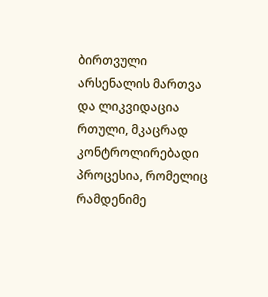ბირთვული არსენალის მართვა და ლიკვიდაცია რთული, მკაცრად კონტროლირებადი პროცესია, რომელიც რამდენიმე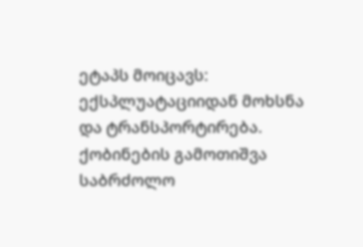ეტაპს მოიცავს: ექსპლუატაციიდან მოხსნა და ტრანსპორტირება. ქობინების გამოთიშვა საბრძოლო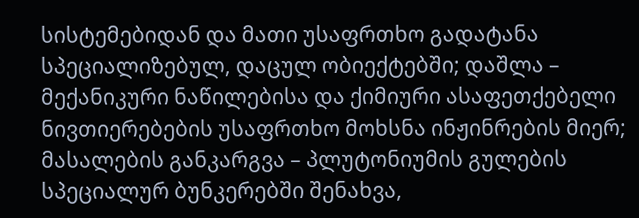სისტემებიდან და მათი უსაფრთხო გადატანა სპეციალიზებულ, დაცულ ობიექტებში; დაშლა – მექანიკური ნაწილებისა და ქიმიური ასაფეთქებელი ნივთიერებების უსაფრთხო მოხსნა ინჟინრების მიერ; მასალების განკარგვა – პლუტონიუმის გულების სპეციალურ ბუნკერებში შენახვა,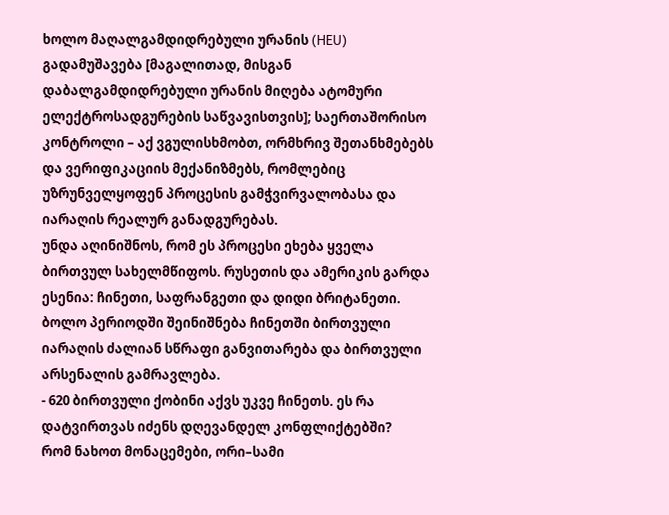ხოლო მაღალგამდიდრებული ურანის (HEU) გადამუშავება [მაგალითად, მისგან დაბალგამდიდრებული ურანის მიღება ატომური ელექტროსადგურების საწვავისთვის]; საერთაშორისო კონტროლი – აქ ვგულისხმობთ, ორმხრივ შეთანხმებებს და ვერიფიკაციის მექანიზმებს, რომლებიც უზრუნველყოფენ პროცესის გამჭვირვალობასა და იარაღის რეალურ განადგურებას.
უნდა აღინიშნოს, რომ ეს პროცესი ეხება ყველა ბირთვულ სახელმწიფოს. რუსეთის და ამერიკის გარდა ესენია: ჩინეთი, საფრანგეთი და დიდი ბრიტანეთი. ბოლო პერიოდში შეინიშნება ჩინეთში ბირთვული იარაღის ძალიან სწრაფი განვითარება და ბირთვული არსენალის გამრავლება.
- 620 ბირთვული ქობინი აქვს უკვე ჩინეთს. ეს რა დატვირთვას იძენს დღევანდელ კონფლიქტებში?
რომ ნახოთ მონაცემები, ორი–სამი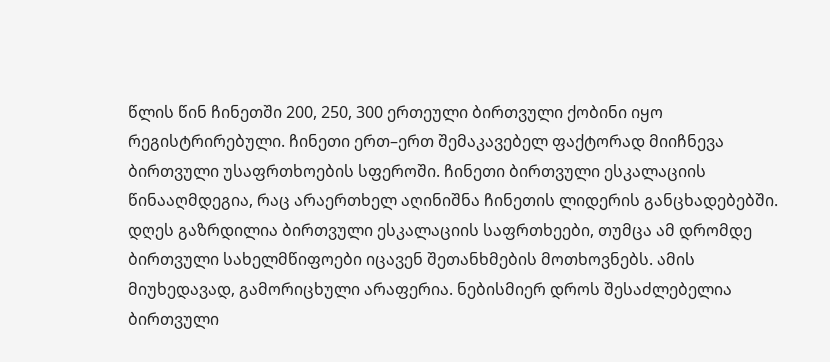წლის წინ ჩინეთში 200, 250, 300 ერთეული ბირთვული ქობინი იყო რეგისტრირებული. ჩინეთი ერთ–ერთ შემაკავებელ ფაქტორად მიიჩნევა ბირთვული უსაფრთხოების სფეროში. ჩინეთი ბირთვული ესკალაციის წინააღმდეგია, რაც არაერთხელ აღინიშნა ჩინეთის ლიდერის განცხადებებში.
დღეს გაზრდილია ბირთვული ესკალაციის საფრთხეები, თუმცა ამ დრომდე ბირთვული სახელმწიფოები იცავენ შეთანხმების მოთხოვნებს. ამის მიუხედავად, გამორიცხული არაფერია. ნებისმიერ დროს შესაძლებელია ბირთვული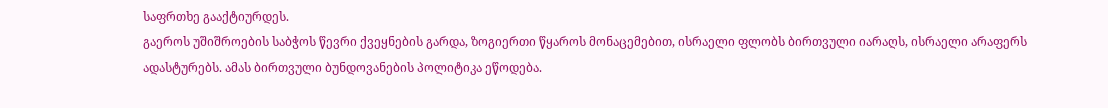საფრთხე გააქტიურდეს.
გაეროს უშიშროების საბჭოს წევრი ქვეყნების გარდა, ზოგიერთი წყაროს მონაცემებით, ისრაელი ფლობს ბირთვული იარაღს, ისრაელი არაფერს ადასტურებს. ამას ბირთვული ბუნდოვანების პოლიტიკა ეწოდება.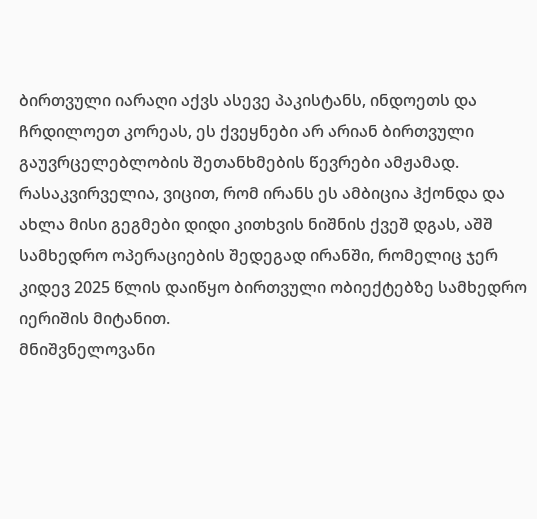ბირთვული იარაღი აქვს ასევე პაკისტანს, ინდოეთს და ჩრდილოეთ კორეას, ეს ქვეყნები არ არიან ბირთვული გაუვრცელებლობის შეთანხმების წევრები ამჟამად. რასაკვირველია, ვიცით, რომ ირანს ეს ამბიცია ჰქონდა და ახლა მისი გეგმები დიდი კითხვის ნიშნის ქვეშ დგას, აშშ სამხედრო ოპერაციების შედეგად ირანში, რომელიც ჯერ კიდევ 2025 წლის დაიწყო ბირთვული ობიექტებზე სამხედრო იერიშის მიტანით.
მნიშვნელოვანი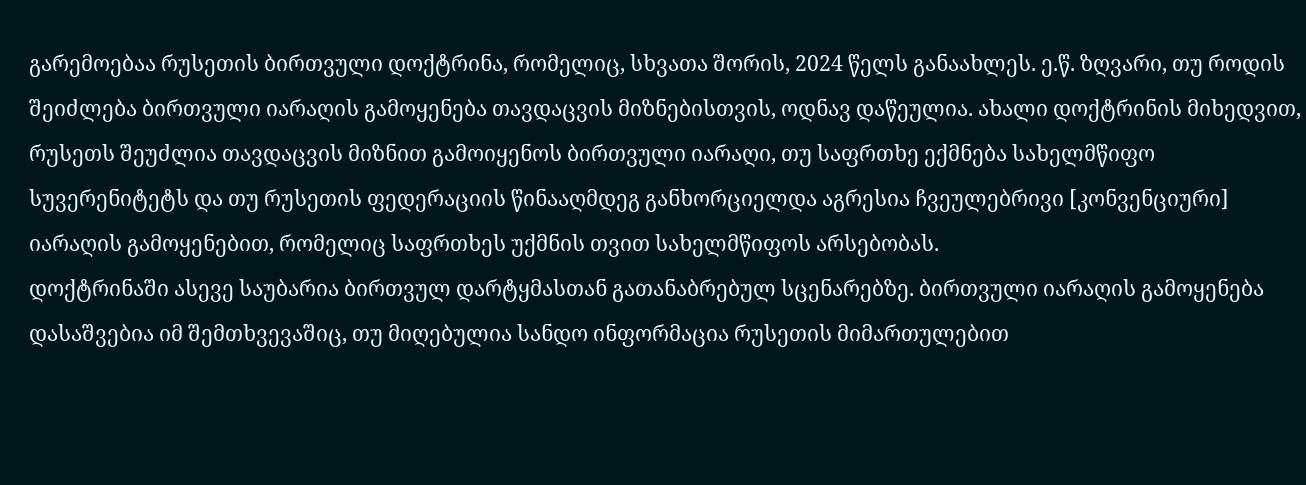გარემოებაა რუსეთის ბირთვული დოქტრინა, რომელიც, სხვათა შორის, 2024 წელს განაახლეს. ე.წ. ზღვარი, თუ როდის შეიძლება ბირთვული იარაღის გამოყენება თავდაცვის მიზნებისთვის, ოდნავ დაწეულია. ახალი დოქტრინის მიხედვით, რუსეთს შეუძლია თავდაცვის მიზნით გამოიყენოს ბირთვული იარაღი, თუ საფრთხე ექმნება სახელმწიფო სუვერენიტეტს და თუ რუსეთის ფედერაციის წინააღმდეგ განხორციელდა აგრესია ჩვეულებრივი [კონვენციური] იარაღის გამოყენებით, რომელიც საფრთხეს უქმნის თვით სახელმწიფოს არსებობას.
დოქტრინაში ასევე საუბარია ბირთვულ დარტყმასთან გათანაბრებულ სცენარებზე. ბირთვული იარაღის გამოყენება დასაშვებია იმ შემთხვევაშიც, თუ მიღებულია სანდო ინფორმაცია რუსეთის მიმართულებით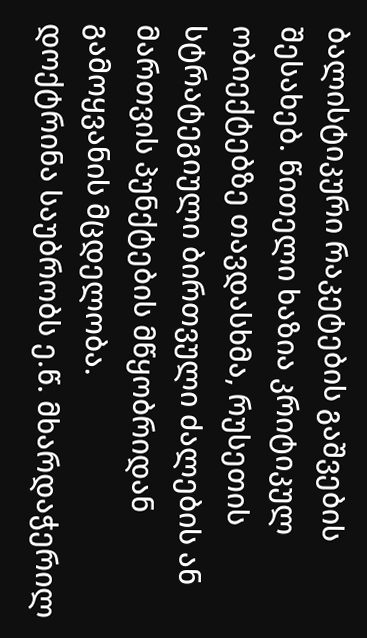ბალისტიკური რაკეტების გაშვების შესახებ. წითელი ხაზია კრიტიკულ ობიექტებზე თავდასხმა, რუსეთის სტრატეგიული ბირთვული ძალების ან მართვის პუნქტების მწყობრიდან გამოყვანის მცდელობა.
დოქტრინა საუბრობს ე.წ. მხარდაჭერილ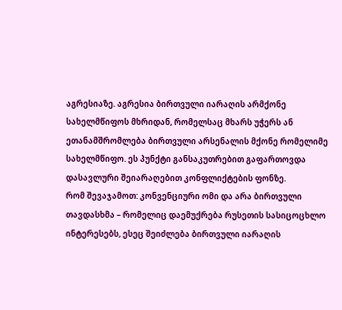აგრესიაზე. აგრესია ბირთვული იარაღის არმქონე სახელმწიფოს მხრიდან, რომელსაც მხარს უჭერს ან ეთანამშრომლება ბირთვული არსენალის მქონე რომელიმე სახელმწიფო. ეს პუნქტი განსაკუთრებით გაფართოვდა დასავლური შეიარაღებით კონფლიქტების ფონზე.
რომ შევაჯამოთ: კონვენციური ომი და არა ბირთვული თავდასხმა – რომელიც დაემუქრება რუსეთის სასიცოცხლო ინტერესებს, ესეც შეიძლება ბირთვული იარაღის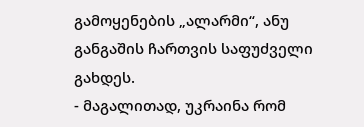გამოყენების „ალარმი“, ანუ განგაშის ჩართვის საფუძველი გახდეს.
- მაგალითად, უკრაინა რომ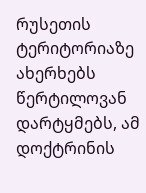რუსეთის ტერიტორიაზე ახერხებს წერტილოვან დარტყმებს, ამ დოქტრინის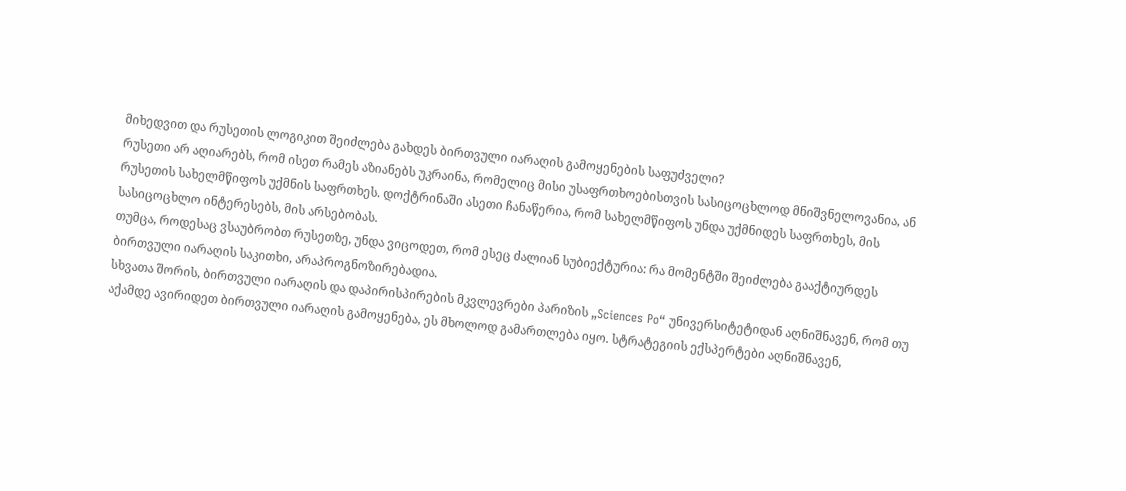მიხედვით და რუსეთის ლოგიკით შეიძლება გახდეს ბირთვული იარაღის გამოყენების საფუძველი?
რუსეთი არ აღიარებს, რომ ისეთ რამეს აზიანებს უკრაინა, რომელიც მისი უსაფრთხოებისთვის სასიცოცხლოდ მნიშვნელოვანია, ან რუსეთის სახელმწიფოს უქმნის საფრთხეს. დოქტრინაში ასეთი ჩანაწერია, რომ სახელმწიფოს უნდა უქმნიდეს საფრთხეს, მის სასიცოცხლო ინტერესებს, მის არსებობას.
თუმცა, როდესაც ვსაუბრობთ რუსეთზე, უნდა ვიცოდეთ, რომ ესეც ძალიან სუბიექტურია: რა მომენტში შეიძლება გააქტიურდეს ბირთვული იარაღის საკითხი, არაპროგნოზირებადია.
სხვათა შორის, ბირთვული იარაღის და დაპირისპირების მკვლევრები პარიზის „Sciences Po“ უნივერსიტეტიდან აღნიშნავენ, რომ თუ აქამდე ავირიდეთ ბირთვული იარაღის გამოყენება, ეს მხოლოდ გამართლება იყო. სტრატეგიის ექსპერტები აღნიშნავენ,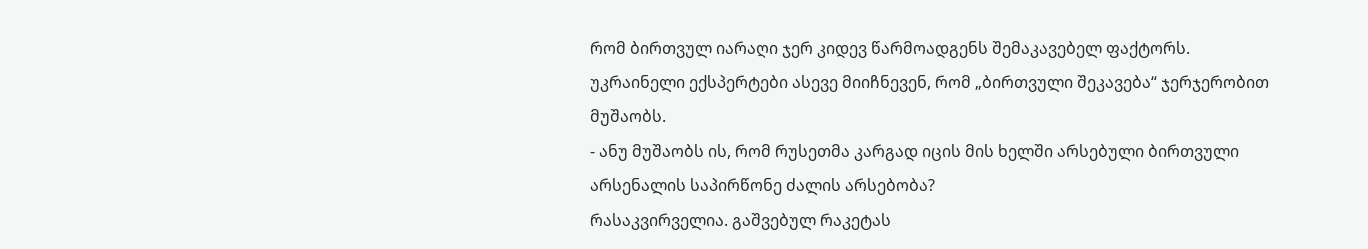რომ ბირთვულ იარაღი ჯერ კიდევ წარმოადგენს შემაკავებელ ფაქტორს.
უკრაინელი ექსპერტები ასევე მიიჩნევენ, რომ „ბირთვული შეკავება“ ჯერჯერობით მუშაობს.
- ანუ მუშაობს ის, რომ რუსეთმა კარგად იცის მის ხელში არსებული ბირთვული არსენალის საპირწონე ძალის არსებობა?
რასაკვირველია. გაშვებულ რაკეტას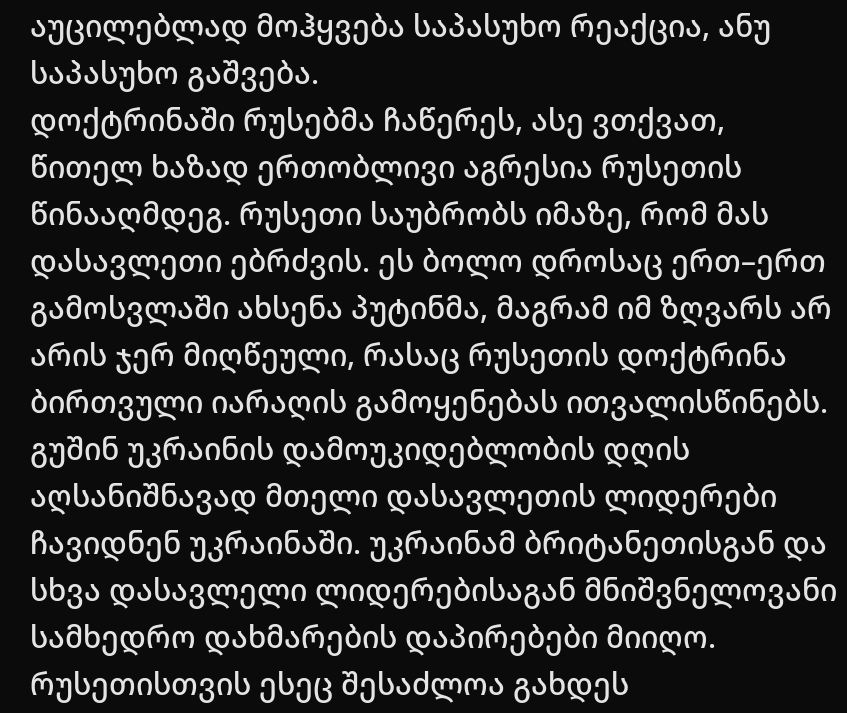აუცილებლად მოჰყვება საპასუხო რეაქცია, ანუ საპასუხო გაშვება.
დოქტრინაში რუსებმა ჩაწერეს, ასე ვთქვათ, წითელ ხაზად ერთობლივი აგრესია რუსეთის წინააღმდეგ. რუსეთი საუბრობს იმაზე, რომ მას დასავლეთი ებრძვის. ეს ბოლო დროსაც ერთ–ერთ გამოსვლაში ახსენა პუტინმა, მაგრამ იმ ზღვარს არ არის ჯერ მიღწეული, რასაც რუსეთის დოქტრინა ბირთვული იარაღის გამოყენებას ითვალისწინებს.
გუშინ უკრაინის დამოუკიდებლობის დღის აღსანიშნავად მთელი დასავლეთის ლიდერები ჩავიდნენ უკრაინაში. უკრაინამ ბრიტანეთისგან და სხვა დასავლელი ლიდერებისაგან მნიშვნელოვანი სამხედრო დახმარების დაპირებები მიიღო. რუსეთისთვის ესეც შესაძლოა გახდეს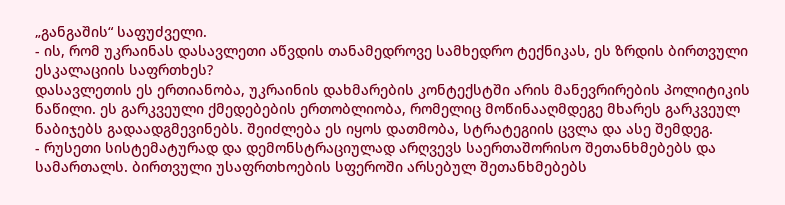„განგაშის“ საფუძველი.
- ის, რომ უკრაინას დასავლეთი აწვდის თანამედროვე სამხედრო ტექნიკას, ეს ზრდის ბირთვული ესკალაციის საფრთხეს?
დასავლეთის ეს ერთიანობა, უკრაინის დახმარების კონტექსტში არის მანევრირების პოლიტიკის ნაწილი. ეს გარკვეული ქმედებების ერთობლიობა, რომელიც მოწინააღმდეგე მხარეს გარკვეულ ნაბიჯებს გადაადგმევინებს. შეიძლება ეს იყოს დათმობა, სტრატეგიის ცვლა და ასე შემდეგ.
- რუსეთი სისტემატურად და დემონსტრაციულად არღვევს საერთაშორისო შეთანხმებებს და სამართალს. ბირთვული უსაფრთხოების სფეროში არსებულ შეთანხმებებს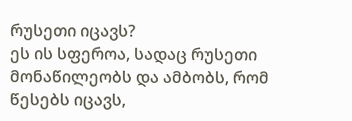რუსეთი იცავს?
ეს ის სფეროა, სადაც რუსეთი მონაწილეობს და ამბობს, რომ წესებს იცავს,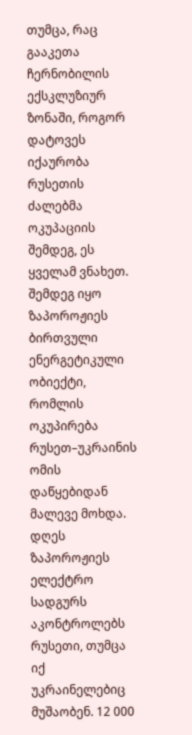თუმცა, რაც გააკეთა ჩერნობილის ექსკლუზიურ ზონაში, როგორ დატოვეს იქაურობა რუსეთის ძალებმა ოკუპაციის შემდეგ, ეს ყველამ ვნახეთ.
შემდეგ იყო ზაპოროჟიეს ბირთვული ენერგეტიკული ობიექტი, რომლის ოკუპირება რუსეთ–უკრაინის ომის დაწყებიდან მალევე მოხდა. დღეს ზაპოროჟიეს ელექტრო სადგურს აკონტროლებს რუსეთი, თუმცა იქ უკრაინელებიც მუშაობენ. 12 000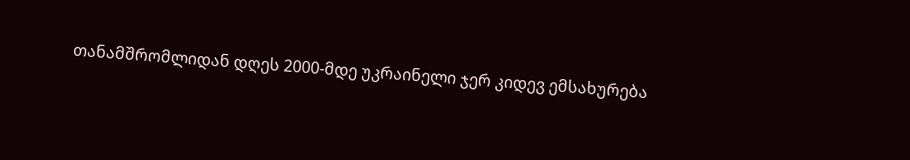თანამშრომლიდან დღეს 2000-მდე უკრაინელი ჯერ კიდევ ემსახურება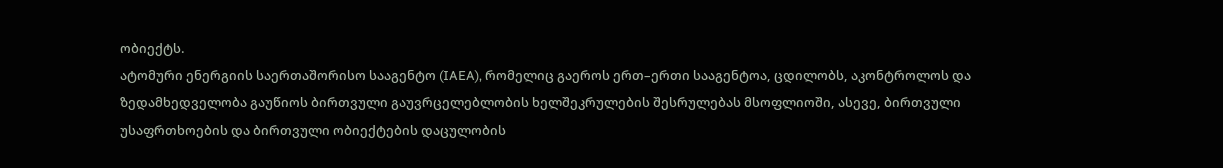ობიექტს.
ატომური ენერგიის საერთაშორისო სააგენტო (IAEA), რომელიც გაეროს ერთ–ერთი სააგენტოა, ცდილობს, აკონტროლოს და ზედამხედველობა გაუწიოს ბირთვული გაუვრცელებლობის ხელშეკრულების შესრულებას მსოფლიოში, ასევე, ბირთვული უსაფრთხოების და ბირთვული ობიექტების დაცულობის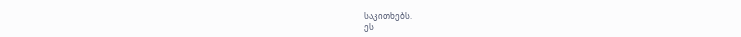საკითხებს.
ეს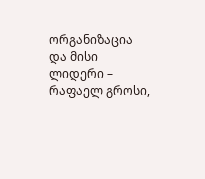ორგანიზაცია და მისი ლიდერი – რაფაელ გროსი,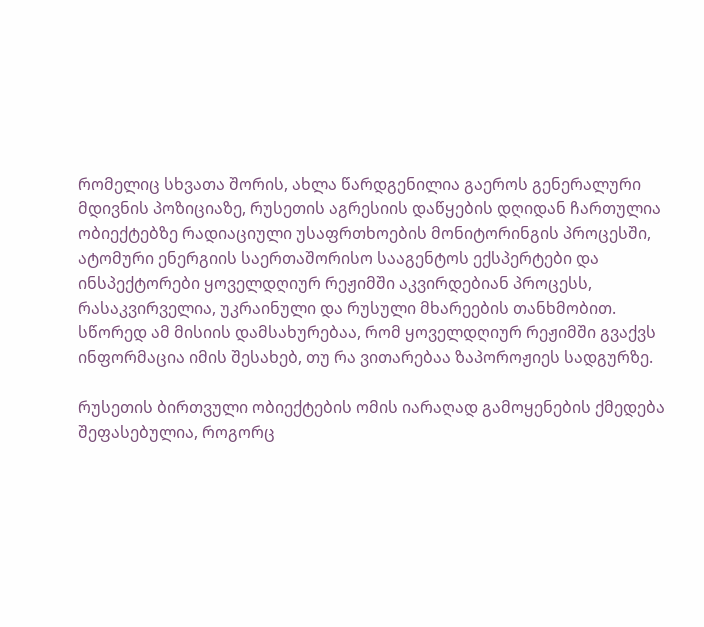რომელიც სხვათა შორის, ახლა წარდგენილია გაეროს გენერალური მდივნის პოზიციაზე, რუსეთის აგრესიის დაწყების დღიდან ჩართულია ობიექტებზე რადიაციული უსაფრთხოების მონიტორინგის პროცესში, ატომური ენერგიის საერთაშორისო სააგენტოს ექსპერტები და ინსპექტორები ყოველდღიურ რეჟიმში აკვირდებიან პროცესს, რასაკვირველია, უკრაინული და რუსული მხარეების თანხმობით.
სწორედ ამ მისიის დამსახურებაა, რომ ყოველდღიურ რეჟიმში გვაქვს ინფორმაცია იმის შესახებ, თუ რა ვითარებაა ზაპოროჟიეს სადგურზე.

რუსეთის ბირთვული ობიექტების ომის იარაღად გამოყენების ქმედება შეფასებულია, როგორც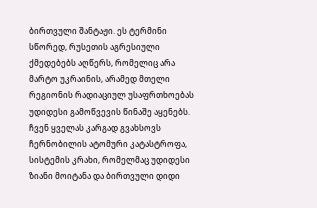ბირთვული შანტაჟი. ეს ტერმინი სწორედ, რუსეთის აგრესიული ქმედებებს აღწერს, რომელიც არა მარტო უკრაინის, არამედ მთელი რეგიონის რადიაციულ უსაფრთხოებას უდიდესი გამოწვევის წინაშე აყენებს.
ჩვენ ყველას კარგად გვახსოვს ჩერნობილის ატომური კატასტროფა, სისტემის კრახი, რომელმაც უდიდესი ზიანი მოიტანა და ბირთვული დიდი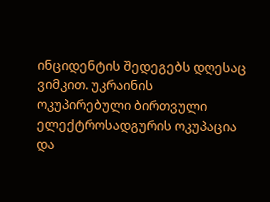ინციდენტის შედეგებს დღესაც ვიმკით. უკრაინის ოკუპირებული ბირთვული ელექტროსადგურის ოკუპაცია და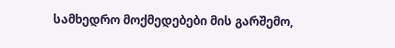სამხედრო მოქმედებები მის გარშემო,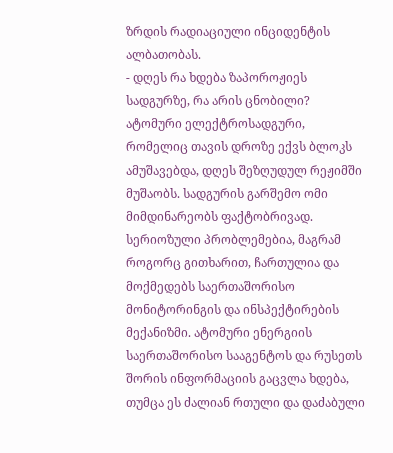ზრდის რადიაციული ინციდენტის ალბათობას.
- დღეს რა ხდება ზაპოროჟიეს სადგურზე, რა არის ცნობილი?
ატომური ელექტროსადგური, რომელიც თავის დროზე ექვს ბლოკს ამუშავებდა, დღეს შეზღუდულ რეჟიმში მუშაობს. სადგურის გარშემო ომი მიმდინარეობს ფაქტობრივად. სერიოზული პრობლემებია, მაგრამ როგორც გითხარით, ჩართულია და მოქმედებს საერთაშორისო მონიტორინგის და ინსპექტირების მექანიზმი. ატომური ენერგიის საერთაშორისო სააგენტოს და რუსეთს შორის ინფორმაციის გაცვლა ხდება, თუმცა ეს ძალიან რთული და დაძაბული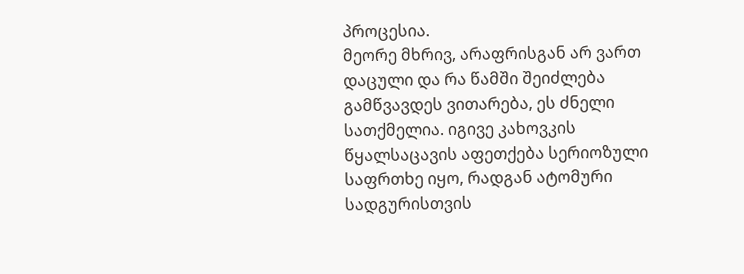პროცესია.
მეორე მხრივ, არაფრისგან არ ვართ დაცული და რა წამში შეიძლება გამწვავდეს ვითარება, ეს ძნელი სათქმელია. იგივე კახოვკის წყალსაცავის აფეთქება სერიოზული საფრთხე იყო, რადგან ატომური სადგურისთვის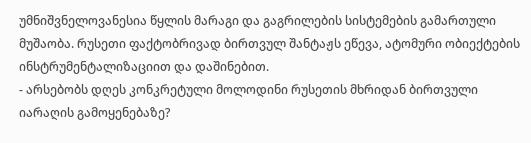უმნიშვნელოვანესია წყლის მარაგი და გაგრილების სისტემების გამართული მუშაობა. რუსეთი ფაქტობრივად ბირთვულ შანტაჟს ეწევა, ატომური ობიექტების ინსტრუმენტალიზაციით და დაშინებით.
- არსებობს დღეს კონკრეტული მოლოდინი რუსეთის მხრიდან ბირთვული იარაღის გამოყენებაზე?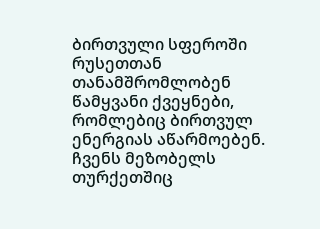ბირთვული სფეროში რუსეთთან თანამშრომლობენ წამყვანი ქვეყნები, რომლებიც ბირთვულ ენერგიას აწარმოებენ. ჩვენს მეზობელს თურქეთშიც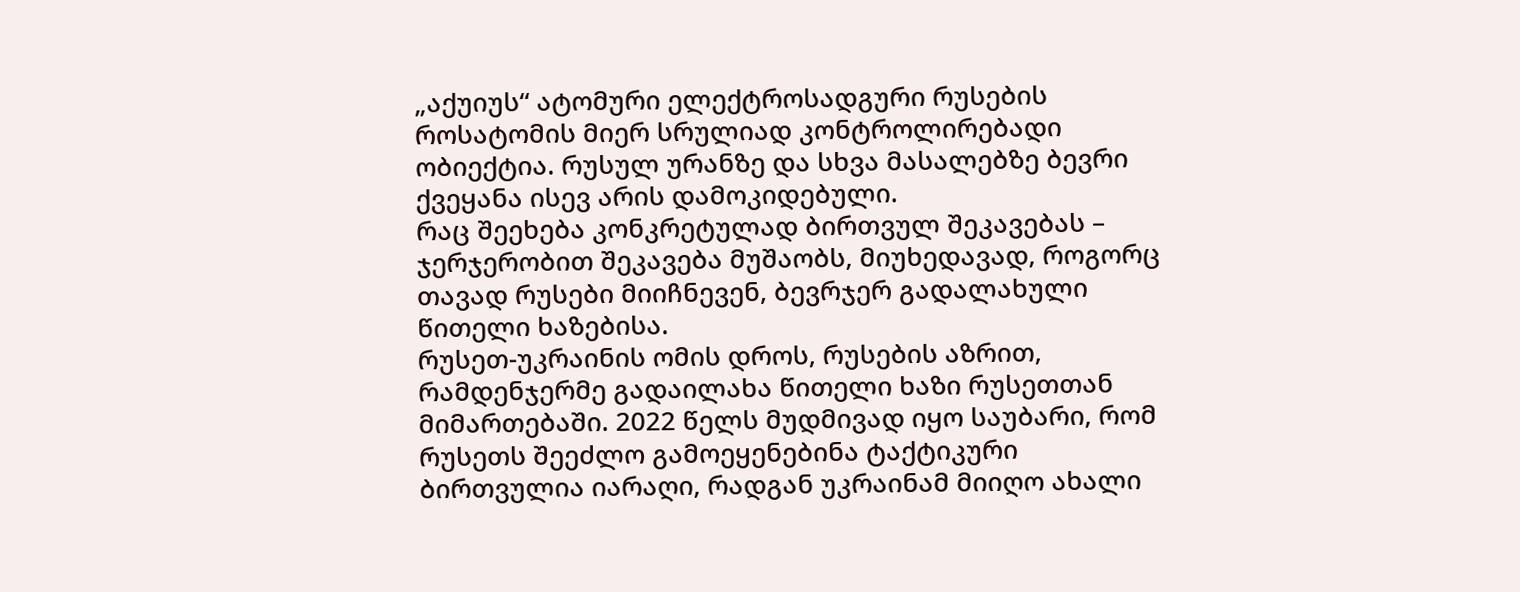„აქუიუს“ ატომური ელექტროსადგური რუსების როსატომის მიერ სრულიად კონტროლირებადი ობიექტია. რუსულ ურანზე და სხვა მასალებზე ბევრი ქვეყანა ისევ არის დამოკიდებული.
რაც შეეხება კონკრეტულად ბირთვულ შეკავებას – ჯერჯერობით შეკავება მუშაობს, მიუხედავად, როგორც თავად რუსები მიიჩნევენ, ბევრჯერ გადალახული წითელი ხაზებისა.
რუსეთ-უკრაინის ომის დროს, რუსების აზრით, რამდენჯერმე გადაილახა წითელი ხაზი რუსეთთან მიმართებაში. 2022 წელს მუდმივად იყო საუბარი, რომ რუსეთს შეეძლო გამოეყენებინა ტაქტიკური ბირთვულია იარაღი, რადგან უკრაინამ მიიღო ახალი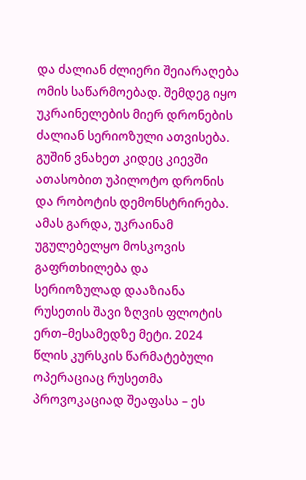და ძალიან ძლიერი შეიარაღება ომის საწარმოებად. შემდეგ იყო უკრაინელების მიერ დრონების ძალიან სერიოზული ათვისება. გუშინ ვნახეთ კიდეც კიევში ათასობით უპილოტო დრონის და რობოტის დემონსტრირება.
ამას გარდა, უკრაინამ უგულებელყო მოსკოვის გაფრთხილება და სერიოზულად დააზიანა რუსეთის შავი ზღვის ფლოტის ერთ–მესამედზე მეტი. 2024 წლის კურსკის წარმატებული ოპერაციაც რუსეთმა პროვოკაციად შეაფასა – ეს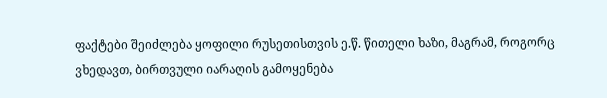ფაქტები შეიძლება ყოფილი რუსეთისთვის ე.წ. წითელი ხაზი, მაგრამ, როგორც ვხედავთ, ბირთვული იარაღის გამოყენება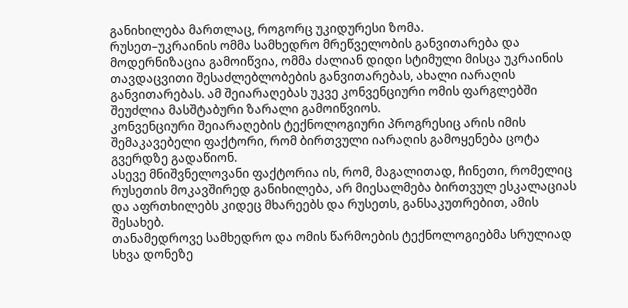განიხილება მართლაც, როგორც უკიდურესი ზომა.
რუსეთ–უკრაინის ომმა სამხედრო მრეწველობის განვითარება და მოდერნიზაცია გამოიწვია, ომმა ძალიან დიდი სტიმული მისცა უკრაინის თავდაცვითი შესაძლებლობების განვითარებას, ახალი იარაღის განვითარებას. ამ შეიარაღებას უკვე კონვენციური ომის ფარგლებში შეუძლია მასშტაბური ზარალი გამოიწვიოს.
კონვენციური შეიარაღების ტექნოლოგიური პროგრესიც არის იმის შემაკავებელი ფაქტორი, რომ ბირთვული იარაღის გამოყენება ცოტა გვერდზე გადაწიონ.
ასევე მნიშვნელოვანი ფაქტორია ის, რომ, მაგალითად, ჩინეთი, რომელიც რუსეთის მოკავშირედ განიხილება, არ მიესალმება ბირთვულ ესკალაციას და აფრთხილებს კიდეც მხარეებს და რუსეთს, განსაკუთრებით, ამის შესახებ.
თანამედროვე სამხედრო და ომის წარმოების ტექნოლოგიებმა სრულიად სხვა დონეზე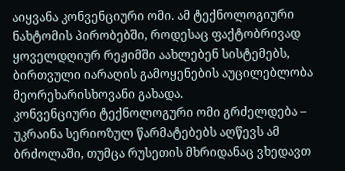აიყვანა კონვენციური ომი. ამ ტექნოლოგიური ნახტომის პირობებში, როდესაც ფაქტობრივად ყოველდღიურ რეჟიმში აახლებენ სისტემებს, ბირთვული იარაღის გამოყენების აუცილებლობა მეორეხარისხოვანი გახადა.
კონვენციური ტექნოლოგური ომი გრძელდება – უკრაინა სერიოზულ წარმატებებს აღწევს ამ ბრძოლაში, თუმცა რუსეთის მხრიდანაც ვხედავთ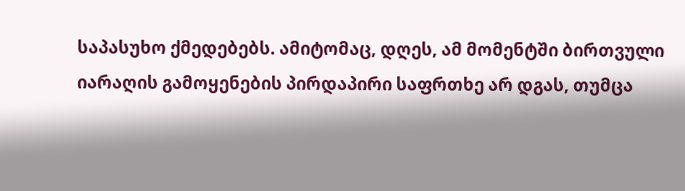საპასუხო ქმედებებს. ამიტომაც, დღეს, ამ მომენტში ბირთვული იარაღის გამოყენების პირდაპირი საფრთხე არ დგას, თუმცა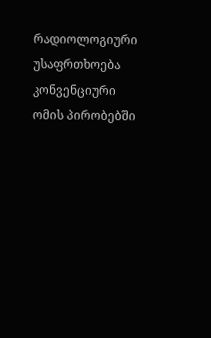რადიოლოგიური უსაფრთხოება კონვენციური ომის პირობებში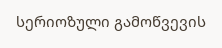სერიოზული გამოწვევის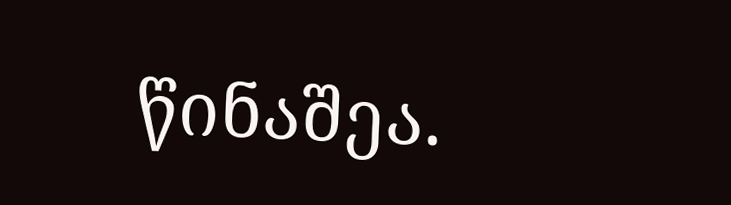წინაშეა.